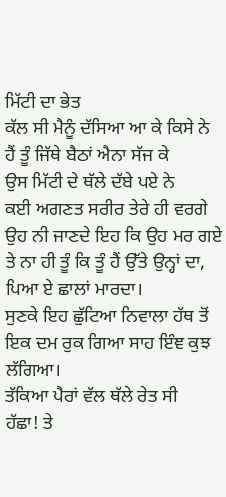ਮਿੱਟੀ ਦਾ ਭੇਤ
ਕੱਲ ਸੀ ਮੈਨੂੰ ਦੱਸਿਆ ਆ ਕੇ ਕਿਸੇ ਨੇ
ਹੈਂ ਤੂੰ ਜਿੱਥੇ ਬੈਠਾਂ ਐਨਾ ਸੱਜ ਕੇ
ਉਸ ਮਿੱਟੀ ਦੇ ਥੱਲੇ ਦੱਬੇ ਪਏ ਨੇ
ਕਈ ਅਗਣਤ ਸਰੀਰ ਤੇਰੇ ਹੀ ਵਰਗੇ
ਉਹ ਨੀ ਜਾਣਦੇ ਇਹ ਕਿ ਉਹ ਮਰ ਗਏ
ਤੇ ਨਾ ਹੀ ਤੂੰ ਕਿ ਤੂੰ ਹੈਂ ਉੱਤੇ ਉਨ੍ਹਾਂ ਦਾ,
ਪਿਆ ਏ ਛਾਲਾਂ ਮਾਰਦਾ।
ਸੁਣਕੇ ਇਹ ਛੁੱਟਿਆ ਨਿਵਾਲਾ ਹੱਥ ਤੋਂ
ਇਕ ਦਮ ਰੁਕ ਗਿਆ ਸਾਹ ਇੰਞ ਕੁਝ ਲੱਗਿਆ।
ਤੱਕਿਆ ਪੈਰਾਂ ਵੱਲ ਥੱਲੇ ਰੇਤ ਸੀ
ਹੱਛਾ! ਤੇ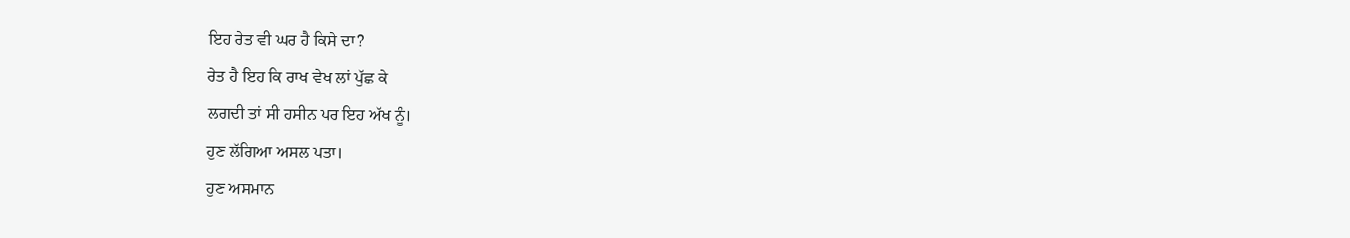ਇਹ ਰੇਤ ਵੀ ਘਰ ਹੈ ਕਿਸੇ ਦਾ?
ਰੇਤ ਹੈ ਇਹ ਕਿ ਰਾਖ ਵੇਖ ਲਾਂ ਪੁੱਛ ਕੇ
ਲਗਦੀ ਤਾਂ ਸੀ ਹਸੀਨ ਪਰ ਇਹ ਅੱਖ ਨੂੰ।
ਹੁਣ ਲੱਗਿਆ ਅਸਲ ਪਤਾ।
ਹੁਣ ਅਸਮਾਨ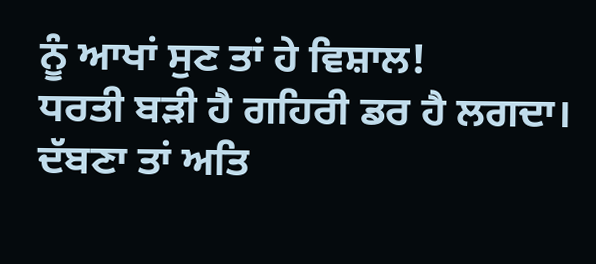ਨੂੰ ਆਖਾਂ ਸੁਣ ਤਾਂ ਹੇ ਵਿਸ਼ਾਲ!
ਧਰਤੀ ਬੜੀ ਹੈ ਗਹਿਰੀ ਡਰ ਹੈ ਲਗਦਾ।
ਦੱਬਣਾ ਤਾਂ ਅਤਿ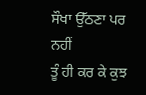ਸੌਖਾ ਉੱਠਣਾ ਪਰ ਨਹੀਂ
ਤੂੰ ਹੀ ਕਰ ਕੇ ਕੁਝ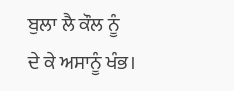ਬੁਲਾ ਲੈ ਕੌਲ ਨੂੰ
ਦੇ ਕੇ ਅਸਾਨੂੰ ਖੰਭ।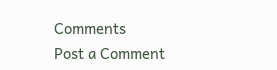Comments
Post a Comment